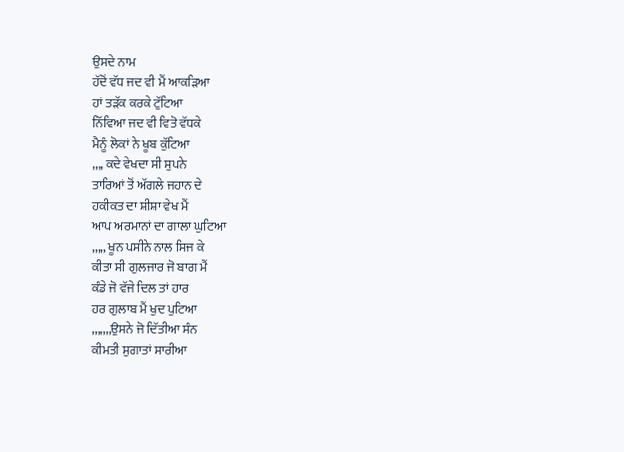ਉਸਦੇ ਨਾਮ
ਹੱਦੋਂ ਵੱਧ ਜਦ ਵੀ ਮੈਂ ਆਕੜਿਆ
ਹਾਂ ਤੜੱਕ ਕਰਕੇ ਟੁੱਟਿਆ
ਨਿੱਵਿਆ ਜਦ ਵੀ ਵਿਤੋ ਵੱਧਕੇ
ਮੈਨੂੰ ਲੋਕਾਂ ਨੇ ਖੂਬ ਕੁੱਟਿਆ
,,,, ਕਦੇ ਵੇਖਦਾ ਸੀ ਸੁਪਨੇ
ਤਾਰਿਆਂ ਤੋਂ ਅੱਗਲੇ ਜਹਾਨ ਦੇ
ਹਕੀਕਤ ਦਾ ਸ਼ੀਸ਼ਾ ਵੇਖ ਮੈਂ
ਆਪ ਅਰਮਾਨਾਂ ਦਾ ਗਾਲਾ ਘੁਟਿਆ
,,,,, ਖੂਨ ਪਸੀਨੇ ਨਾਲ ਸਿਜ ਕੇ
ਕੀਤਾ ਸੀ ਗੁਲਜਾਰ ਜੋ ਬਾਗ ਮੈਂ
ਕੰਡੇ ਜੋ ਵੱਜੇ ਦਿਲ ਤਾਂ ਹਾਰ
ਹਰ ਗੁਲਾਬ ਮੈਂ ਖੁਦ ਪੁਟਿਆ
,,,,,,,ਉਸਨੇ ਜੋ ਦਿੱਤੀਆ ਸੰਨ
ਕੀਮਤੀ ਸੁਗਾਤਾਂ ਸਾਰੀਆ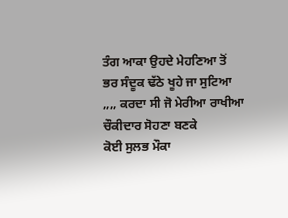ਤੰਗ ਆਕਾ ਉਹਦੇ ਮੇਹਣਿਆ ਤੋਂ
ਭਰ ਸੰਦੂਕ ਢੱਠੇ ਖੂਹੇ ਜਾ ਸੁਟਿਆ
,,,, ਕਰਦਾ ਸੀ ਜੋ ਮੇਰੀਆ ਰਾਖੀਆ
ਚੌਕੀਦਾਰ ਸੋਹਣਾ ਬਣਕੇ
ਕੋਈ ਸੁਲਭ ਮੌਕਾ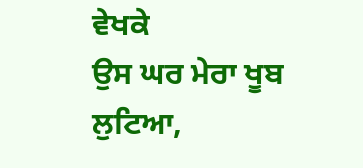ਵੇਖਕੇ
ਉਸ ਘਰ ਮੇਰਾ ਖੂਬ ਲੁਟਿਆ,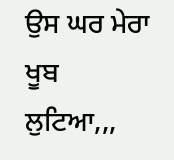ਉਸ ਘਰ ਮੇਰਾ ਖੂਬ ਲੁਟਿਆ,,,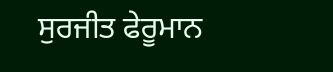ਸੁਰਜੀਤ ਫੇਰੂਮਾਨ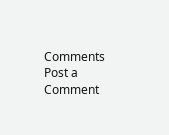Comments
Post a Comment